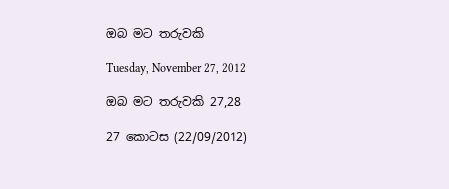ඔබ මට තරුවකි

Tuesday, November 27, 2012

ඔබ මට තරුවකි 27,28

27 කොටස (22/09/2012)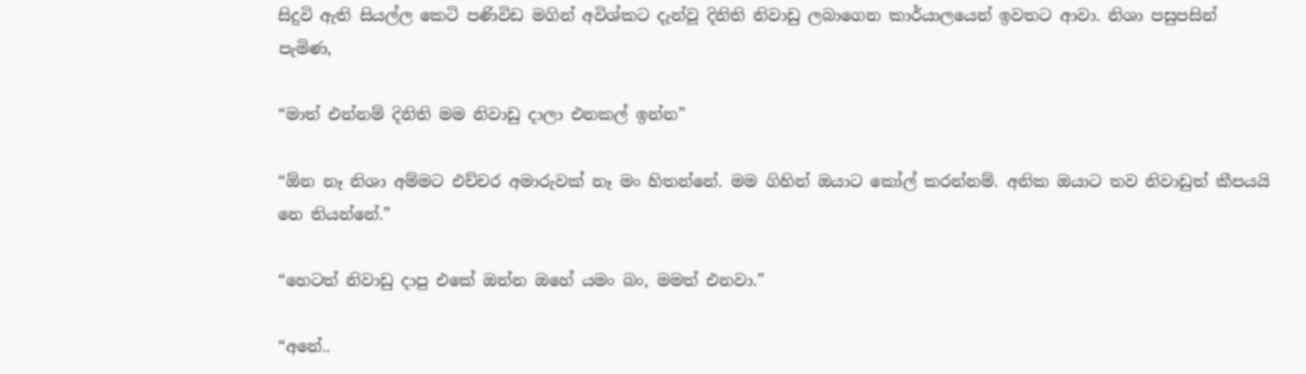සිදුවි ඇති සියල්ල කෙටි පණිවිඩ මගින් අවිශ්කට දැන්වූ දිනිති නිවාඩු ලබාගෙන කාර්යාලයෙන් ඉවතට ආවා. නිශා පසුපසින් පැමිණ,

“මාත් එන්නම් දිනිති මම නිවාඩු දාලා එනකල් ඉන්න”

“ඕන නෑ නිශා අම්මට එච්චර අමාරුවක් නෑ මං හිතන්නේ. මම ගිහින් ඔයාට කෝල් කරන්නම්. අනික ඔයාට තව නිවාඩුත් කීපයයි නෙ තියන්නේ.”

“හෙටත් නිවාඩු දාපු එකේ ඔන්න ඔහේ යමං බං, මමත් එනවා.”

“අනේ..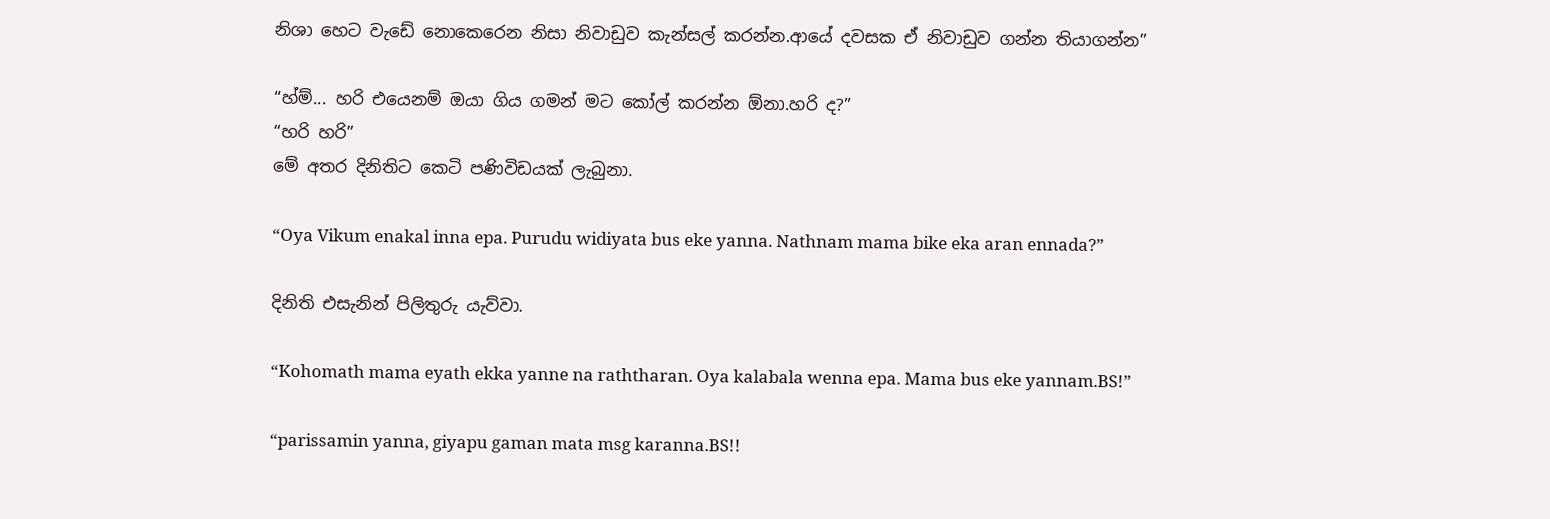නිශා හෙට වැඩේ නොකෙරෙන නිසා නිවාඩුව කැන්සල් කරන්න.ආයේ දවසක ඒ නිවාඩුව ගන්න තියාගන්න”

“හ්ම්... හරි එයෙනම් ඔයා ගිය ගමන් මට කෝල් කරන්න ඕනා.හරි ද?”
“හරි හරි”
මේ අතර දිනිතිට කෙටි පණිවිඩයක් ලැබුනා.

“Oya Vikum enakal inna epa. Purudu widiyata bus eke yanna. Nathnam mama bike eka aran ennada?”

දිනිති එසැනින් පිලිතුරු යැව්වා.

“Kohomath mama eyath ekka yanne na raththaran. Oya kalabala wenna epa. Mama bus eke yannam.BS!”

“parissamin yanna, giyapu gaman mata msg karanna.BS!!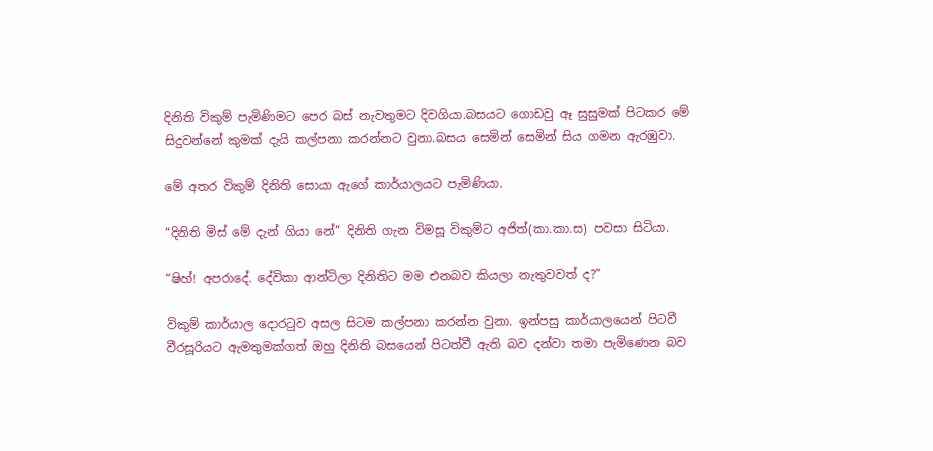දිනිති විකුම් පැමිණිමට පෙර බස් නැවතුමට දිවගියා.බසයට ගොඩවු ඈ සුසුමක් පිටකර මේ සිදුවන්නේ කුමක් දැයි කල්පනා කරන්නට වුනා.බසය සෙමින් සෙමින් සිය ගමන ඇරඹුවා.

මේ අතර විකුම් දිනිති සොයා ඇගේ කාර්යාලයට පැමිණියා.

“දිනිති මිස් මේ දැන් ගියා නේ” දිනිති ගැන විමසූ විකුම්ට අජිත්(කා.කා.ස) පවසා සිටියා.

“ෂිහ්! අපරාදේ. දේවිකා ආන්ටිලා දිනිතිට මම එනබව කියලා නැතුවවත් ද?”

විකුම් කාර්යාල දොරටුව අසල සිටම කල්පනා කරන්න වුනා. ඉන්පසු කාර්යාලයෙන් පිටවී වීරසූරියට ඇමතුමක්ගත් ඔහු දිනිති බසයෙන් පිටත්වී ඇති බව දන්වා තමා පැමිණෙන බව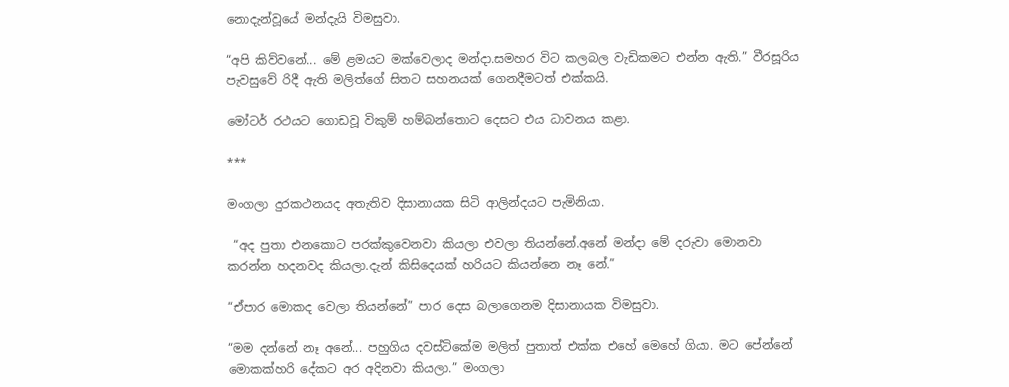නොදැන්වූයේ මන්දැයි විමසුවා.

“අපි කිව්වනේ... මේ ළමයට මක්වෙලාද මන්දා.සමහර විට කලබල වැඩිකමට එන්න ඇති.” වීරසූරිය පැවසුවේ රිදී ඇති මලිත්ගේ සිතට සහනයක් ගෙනදීමටත් එක්කයි.

මෝටර් රථයට ගොඩවූ විකුම් හම්බන්තොට දෙසට එය ධාවනය කළා.

***

මංගලා දුරකථනයද අතැතිව දිසානායක සිටි ආලින්දයට පැමිනියා.

 “අද පුතා එනකොට පරක්කුවෙනවා කියලා එවලා තියන්නේ.අනේ මන්දා මේ දරුවා මොනවා කරන්න හදනවද කියලා.දැන් කිසිදෙයක් හරියට කියන්නෙ නෑ නේ.”

“ඒපාර මොකද වෙලා තියන්නේ” පාර දෙස බලාගෙනම දිසානායක විමසුවා.

“මම දන්නේ නෑ අනේ... පහුගිය දවස්ටිකේම මලිත් පුතාත් එක්ක එහේ මෙහේ ගියා. මට පේන්නේ මොකක්හරි දේකට අර අදිනවා කියලා.” මංගලා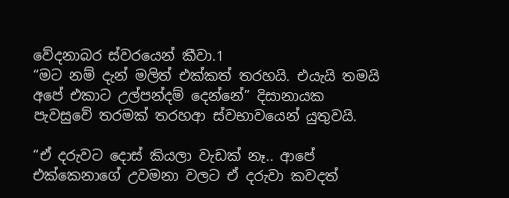වේදනාබර ස්වරයෙන් කීවා.1
“මට නම් දැන් මලිත් එක්කත් තරහයි. එයැයි තමයි අපේ එකාට උල්පන්දම් දෙන්නේ” දිසානායක පැවසුවේ තරමක් තරහආ ස්වභාවයෙන් යුතුවයි.

“ඒ දරුවට දොස් කියලා වැඩක් නෑ.. ආපේ එක්කෙනාගේ උවමනා වලට ඒ දරුවා කවදත්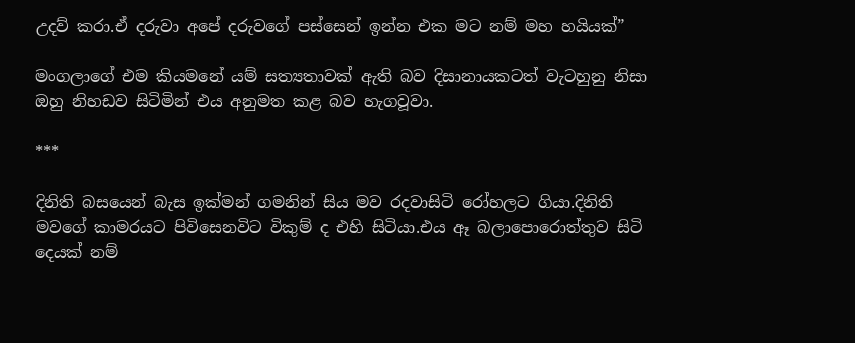උදව් කරා.ඒ දරුවා අපේ දරුවගේ පස්සෙන් ඉන්න එක මට නම් මහ හයියක්”

මංගලාගේ එම කියමනේ යම් සත්‍යතාවක් ඇති බව දිසානායකටත් වැටහුනු නිසා ඔහු නිහඩව සිටිමින් එය අනුමත කළ බව හැගවූවා.

***

දිනිති බසයෙන් බැස ඉක්මන් ගමනින් සිය මව රදවාසිටි රෝහලට ගියා.දිනිති මවගේ කාමරයට පිවිසෙනවිට විකුම් ද එහි සිටියා.එය ඈ බලාපොරොත්තුව සිටි දෙයක් නම්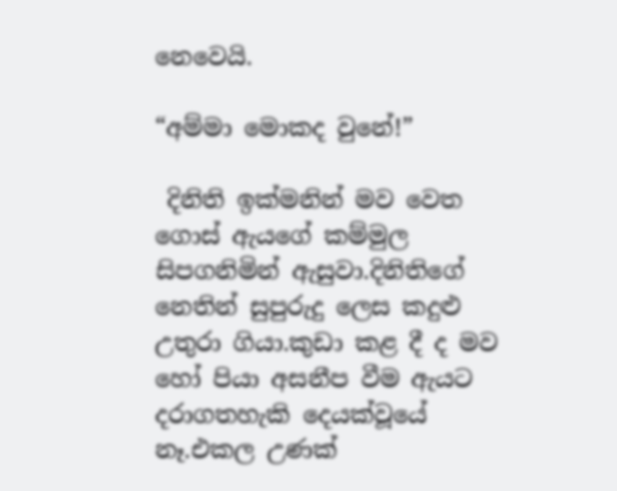නෙවෙයි.

“අම්මා මොකද වුනේ!”

 දිනිති ඉක්මනින් මව වෙත ගොස් ඇයගේ කම්මුල සිපගනිමින් ඇසුවා.දිනිතිගේ නෙතින් සුපුරුදු ලෙස කදුළු උතුරා ගියා.කුඩා කළ දී ද මව හෝ පියා අසනීප වීම ඇයට දරාගතහැකි දෙයක්වූයේ නෑ.එකල උණක්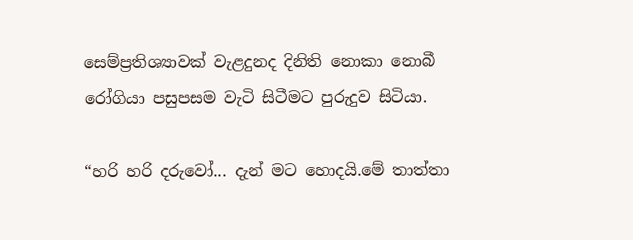සෙම්ප්‍රතිශ්‍යාවක් වැළදුනද දිනිති නොකා නොබී රෝගියා පසුපසම වැටි සිටීමට පුරුදුව සිටියා.

“හරි හරි දරුවෝ... දැන් මට හොදයි.මේ තාත්තා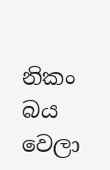නිකං බය වෙලා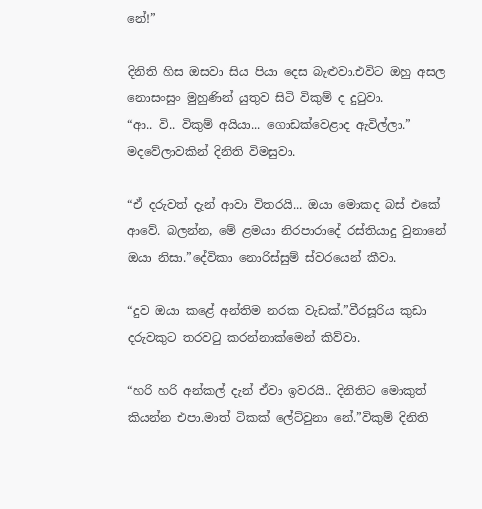නේ!”

දිනිති හිස ඔසවා සිය පියා දෙස බැළුවා.එවිට ඔහු අසල නොසංසුං මුහුණින් යුතුව සිටි විකුම් ද දුටුවා.
“ආ.. වි.. විකුම් අයියා... ගොඩක්වෙළාද ඇවිල්ලා.” මදවේලාවකින් දිනිති විමසුවා.

“ඒ දරුවත් දැන් ආවා විතරයි... ඔයා මොකද බස් එකේ ආවේ. බලන්න, මේ ළමයා නිරපාරාදේ රස්තියාදු වුනානේ ඔයා නිසා.”දේවිකා නොරිස්සුම් ස්වරයෙන් කීවා.

“දුව ඔ‍යා කළේ අන්තිම නරක වැඩක්.”වීරසූරිය කුඩා දරුවකුට තරවටු කරන්නාක්මෙන් කිව්වා.

“හරි හරි අන්කල් දැන් ඒවා ඉවරයි.. දිනිතිට මොකුත් කියන්න එපා.මාත් ටිකක් ලේට්වුනා නේ.”විකුම් දිනිති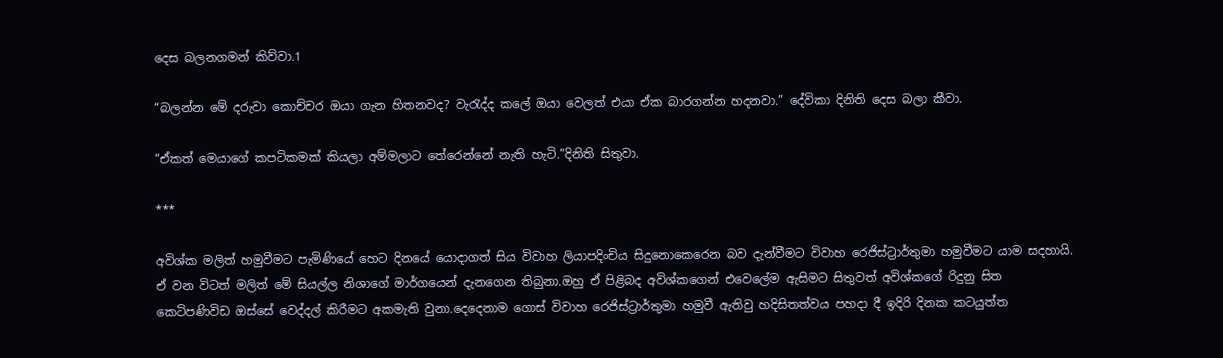දෙස බලනගමන් කිව්වා.1

“බලන්න මේ දරුවා කොච්චර ඔයා ගැන හිතනවද? වැරැද්ද කලේ ඔයා වෙලත් එයා ඒක බාරගන්න හදනවා.” දේවිකා දිනිති දෙස බලා කීවා.

“ඒකත් මෙයාගේ කපටිකමක් කියලා අම්මලාට තේරෙන්නේ නැති හැටි.”දිනිති සිතුවා.

***

අවිශ්ක මලිත් හමුවීමට පැමිණියේ හෙට දිනයේ යොදාගත් සිය විවාහ ලියාපදිංචිය සිදුනොකෙරෙන බව දැන්වීමට විවාහ ‍රෙජිස්ට්‍රාර්තුමා හමුවීමට යාම සදහායි. ඒ වන විටත් මලිත් මේ සියල්ල නිශාගේ මාර්ගයෙන් දැනගෙන තිබුනා.ඔහු ඒ පිළිබද අවිශ්කගෙන් එවෙලේම ඇසිමට සිතුවත් අවිශ්කගේ රිදුනු සිත කෙටිපණිවිඩ ඔස්සේ වෙද්දල් කිරීමට අකමැති වුනා.දෙදෙනාම ගොස් විවාහ ‍රෙජිස්ට්‍රාර්තුමා හමුවී ඇතිවු හදිසිතත්වය පහදා දී ඉදිරි දිනක කටයුත්ත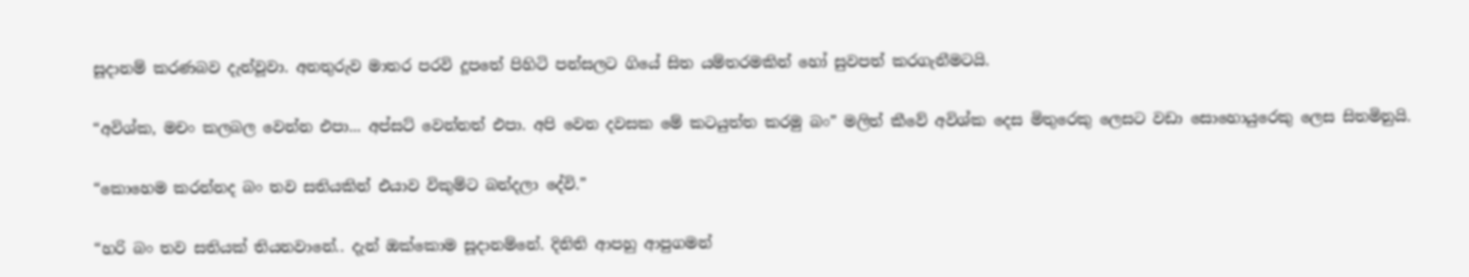සූදානම් කරණබව දැන්වූවා. අනතුරුව මාතර පරවි දූපතේ පිහිටි පන්සලට ගියේ සිත යම්තරමකින් හෝ සුවපත් කරගැනීමටයි.

“අවිශ්ක, මචං කලබල වෙන්න එපා... අප්සට් වෙන්නත් එපා. අපි වෙන දවසක මේ කටයුත්ත කරමු බං” මලිත් කීවේ අවිශ්ක දෙස මිතුරෙකු ලෙසට වඩා සොහොයුරෙකු ලෙස සිතමිනුයි.

“කොහෙම කරන්නද බං තව සතියකින් එයාව විකුම්ට බන්දලා දේවි.”

“හරි බං තව සතියක් තියනවානේ.. දැන් ඔක්කොම සූදානම්නේ. දිනිති ආපහු ආපුගමන්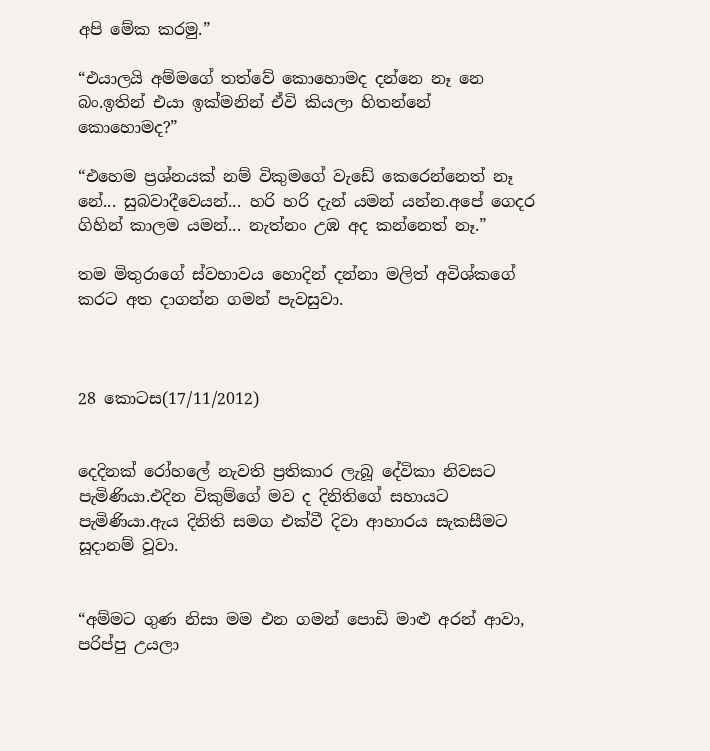අපි මේක කරමු.”

“එයාලයි අම්මගේ තත්වේ කොහොමද දන්නෙ නෑ නෙ බං.ඉතින් එයා ඉක්මනින් ඒවි කියලා හිතන්නේ කොහොමද?”

“එහෙම ප්‍රශ්නයක් නම් විකුමගේ වැඩේ කෙරෙන්නෙත් නෑ නේ... සුබවාදීවෙයන්... හරි හරි දැන් යමන් යන්න.අපේ ගෙදර ගිහින් කාලම යමන්... නැත්නං උඹ අද කන්නෙත් නෑ.”

තම මිතුරාගේ ස්වභාවය හොදින් දන්නා මලිත් අවිශ්කගේ කරට අත දාගන්න ගමන් පැවසුවා.



28 කොටස(17/11/2012)


දෙදිනක් රෝහලේ නැවති ප්‍රතිකාර ලැබූ දේවිකා නිවසට පැමිණියා.එදින විකුම්ගේ මව ද දිනිතිගේ සහායට පැමිණියා.ඇය දිනිති සමග එක්වී දිවා ආහාරය සැකසීමට සූදානම් වූවා.


“අම්මට ගුණ නිසා මම එන ගමන් පොඩි මාළු අරන් ආවා, පරිප්පු උයලා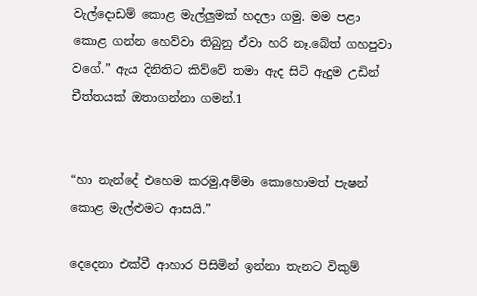වැල්දොඩම් කොළ මැල්ලුමක් හදලා ගමු. මම පළා කොළ ගන්න හෙව්වා තිබුනු ඒවා හරි නෑ.බේත් ගහපුවා වගේ.” ඇය දිනිතිට කිව්වේ තමා ඇද සිටි ඇදුම උඩින් චීත්තයක් ඔතාගන්නා ගමන්.1


“හා නැන්දේ එ‍හෙම කරමු,අම්මා කොහොමත් පැෂන් කොළ මැල්ළුමට ආසයි.”

දෙදෙනා එක්වී ආහාර පිසිමින් ඉන්නා තැනට විකුම්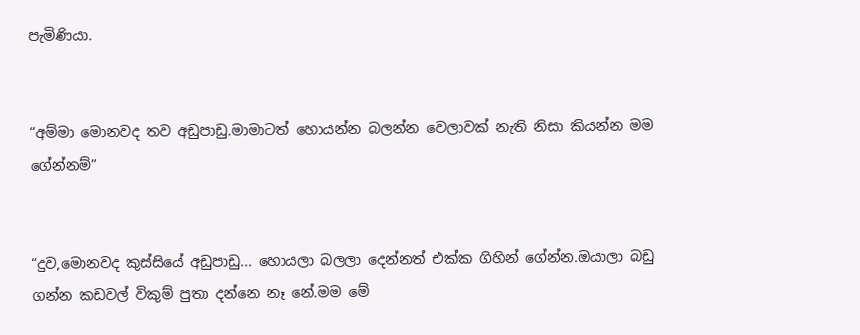පැමිණියා.


“අම්මා මොනවද තව අඩුපාඩු.මාමාටත් හොයන්න බලන්න වෙලාවක් නැති නිසා කියන්න මම ගේන්නම්”


“දුව,මොනවද කුස්සියේ අඩුපාඩු... හොයලා බලලා දෙන්නත් එක්ක ගිහින් ගේන්න.ඔයාලා බඩු ගන්න කඩවල් විකුම් පුතා දන්නෙ නෑ නේ.මම මේ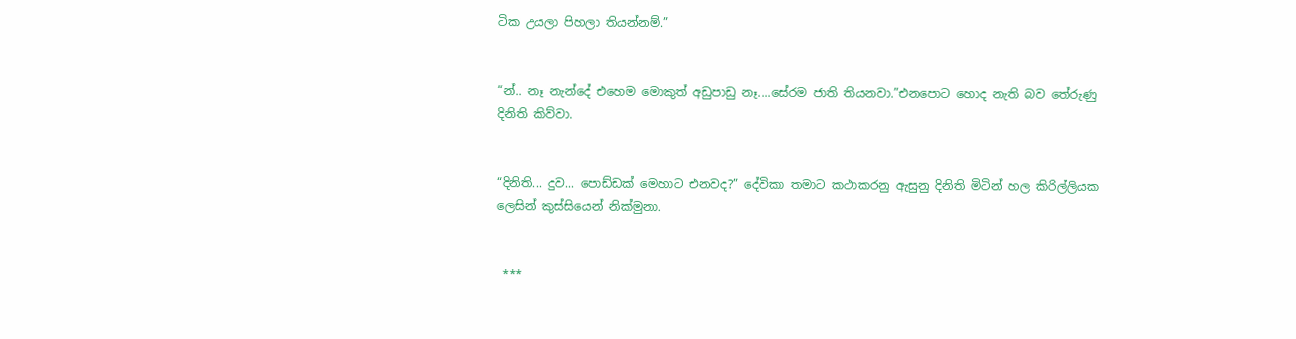ටික උයලා පිහලා තියන්නම්.”


“න්.. නෑ නැන්දේ එහෙම මොකුත් අඩුපාඩු නෑ....සේරම ජාති තියනවා.”එනපොට හොද නැති බව තේරුණු දිනිති කිව්වා.


“දිනිති... දුව... පොඩ්ඩක් මෙහාට එනවද?” දේවිකා තමාට කථාකරනු ඇසුනු දිනිති මිටින් හල කිරිල්ලියක ලෙසින් කුස්සියෙන් නික්මුනා.


 ***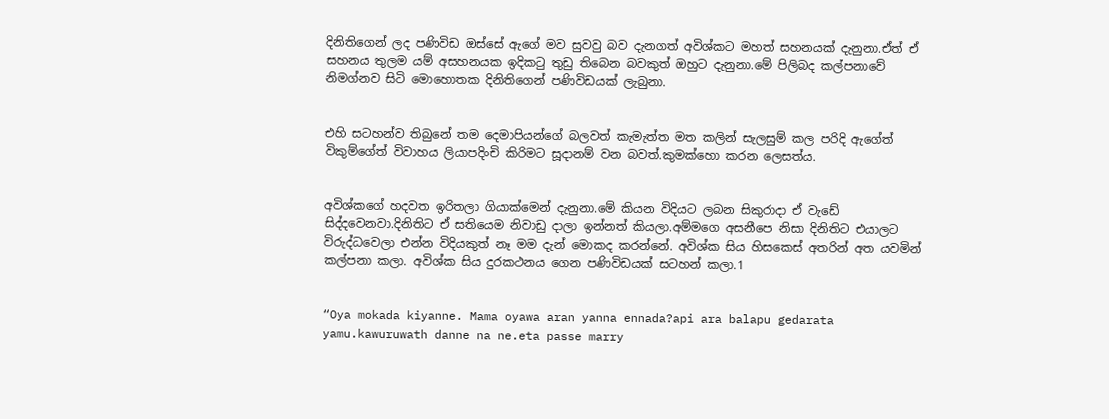දිනිතිගෙන් ලද පණිවිඩ ඔස්සේ ඇගේ මව සුවවු බව දැනගත් අවිශ්කට මහත් සහනයක් දැනුනා.ඒත් ඒ සහනය තුලම යම් අසහනයක ඉදිකටු තුඩු තිබෙන බවකුත් ඔහුට දැනුනා.මේ පිලිබද කල්පනාවේ නිමග්නව සිටි මොහොතක දිනිතිගෙන් පණිවිඩයක් ලැබුනා.


එහි සටහන්ව තිබුනේ තම දෙමාපියන්ගේ බලවත් කැමැත්ත මත කලින් සැලසුම් කල පරිදි ඇගේත් විකුම්ගේත් විවාහය ලියාපදිංචි කිරිමට සූදානම් වන බවත්.කුමක්හො කරන ලෙසත්ය.


අවිශ්කගේ හදවත ඉරිතලා ගියාක්මෙන් දැනුනා.මේ කියන විදියට ලබන සිකුරාදා ඒ වැඩේ සිද්දවෙනවා.දිනිතිට ඒ සතියෙම නිවාඩු දාලා ඉන්නත් කියලා.අම්මගෙ අසනීපෙ නිසා දිනිතිට එයාලට විරුද්ධවෙලා එන්න විදියකුත් නෑ මම දැන් මොකද කරන්නේ. අවිශ්ක සිය හිසකෙස් අතරින් අත යවමින් කල්පනා කලා. අවිශ්ක සිය දුරකථනය ගෙන පණිවිඩයක් සටහන් කලා.1


“Oya mokada kiyanne. Mama oyawa aran yanna ennada?api ara balapu gedarata yamu.kawuruwath danne na ne.eta passe marry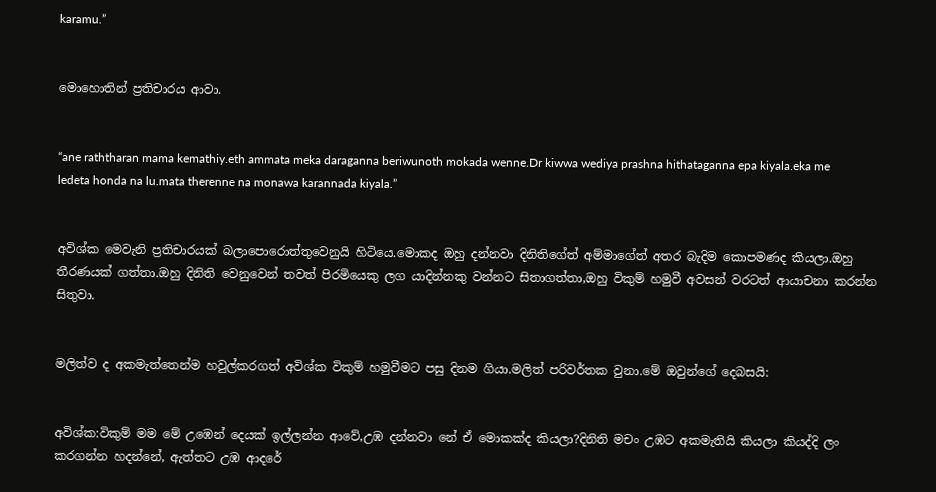karamu.”


මොහොතින් ප්‍රතිචාරය ආවා.


“ane raththaran mama kemathiy.eth ammata meka daraganna beriwunoth mokada wenne.Dr kiwwa wediya prashna hithataganna epa kiyala.eka me ledeta honda na lu.mata therenne na monawa karannada kiyala.”


අවිශ්ක මෙවැනි ප්‍රතිචාරයක් බලාපොරොත්තුවෙනුයි හිටියෙ.මොකද ඔහු දන්නවා දිනිතිගේත් අම්මාගේත් අතර බැදිම කොපමණද කියලා.ඔහු තීරණයක් ගත්තා.ඔහු දිනිති වෙනුවෙන් තවත් පිරමියෙකු ලග යාදින්නකු වන්නට සිතාගත්තා,ඔහු විකුම් හමුවී අවසන් වරටත් ආයාචනා කරන්න සිතුවා.


මලිත්ව ද අකමැත්තෙන්ම හවුල්කරගත් අවිශ්ක විකුම් හමුවීමට පසු දිනම ගියා.මලිත් පරිවර්තක වුනා.මේ ඔවුන්ගේ දෙබසයි:


අවිශ්ක:විකුම් මම මේ උඹෙන් දෙයක් ඉල්ලන්න ආවේ,උඹ දන්නවා නේ ඒ මොකක්ද කියලා?දිනිති මචං උඹට අකමැතියි කියලා කියද්දි ලං කරගන්න හදන්නේ, ඇත්තට උඹ ආදරේ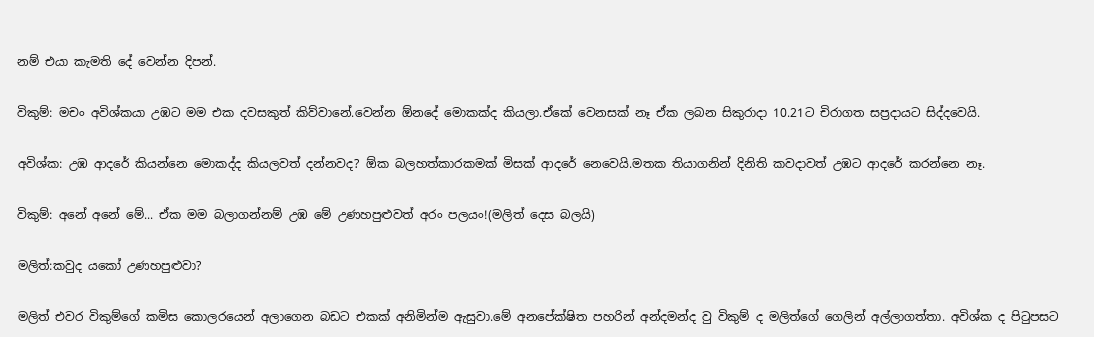නම් එයා කැමති දේ වෙන්න දිපන්.


විකුම්: මචං අවිශ්කයා උඹට මම එක දවසකුත් කිව්වානේ.වෙන්න ඕනදේ මොකක්ද කියලා.ඒකේ වෙනසක් නෑ ඒක ලබන සිකුරාදා 10.21ට චිරාගත සප්‍රදායට සිද්දවෙයි.


අවිශ්ක: උඹ ආදරේ කියන්නෙ මොකද්ද කියලවත් දන්නවද? ඕක බලහත්කාරකමක් මිසක් ආදරේ නෙවෙයි.මතක තියාගනින් දිනිති කවදාවත් උඹට ආදරේ කරන්නෙ නෑ.


විකුම්: අනේ අනේ මේ... ඒක මම බලාගන්නම් උඹ මේ උණහපුළුවත් අරං පලයං!(මලිත් දෙස බලයි)


මලිත්:කවුද යකෝ උණහපුළුවා?


මලිත් එවර විකුම්ගේ කමිස කොලරයෙන් අලාගෙන බඩට එකක් අනිමින්ම ඇසුවා.මේ අනපේක්ෂිත පහරින් අන්දමන්ද වු විකුම් ද මලිත්ගේ ගෙලින් අල්ලාගත්තා. අවිශ්ක ද පිටුපසට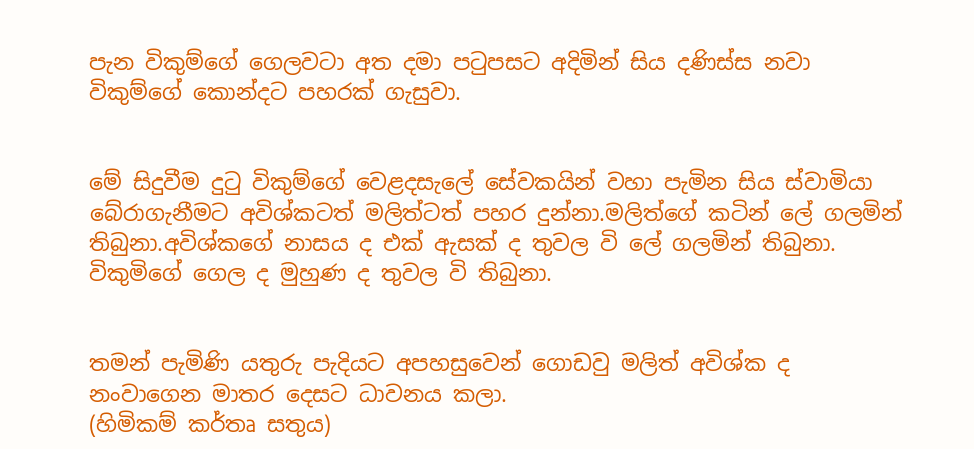පැන විකුම්‍ගේ ගෙලවටා අත දමා පටුපසට අදිමින් සිය දණිස්ස නවා විකුම්ගේ කොන්දට පහරක් ගැසුවා.


මේ සිදුවීම දුටු විකුම්ගේ වෙළදසැලේ සේවකයින් වහා පැමින සිය ස්වාමියා බේරාගැනීමට අවිශ්කටත් මලිත්ටත් පහර දුන්නා.මලිත්ගේ කටින් ලේ ගලමින් තිබුනා.අවිශ්කගේ නාසය ද එක් ඇසක් ද තුවල වි ලේ ගලමින් තිබුනා. විකුමිගේ ගෙල ද මුහුණ ද තුව‍ල වි තිබුනා.


තමන් පැමිණි යතුරු පැදියට අපහසුවෙන් ගොඩවු මලිත් අවිශ්ක ද නංවාගෙන මාතර දෙසට ධාවනය කලා.
(හිමිකම් කර්තෘ සතුය)